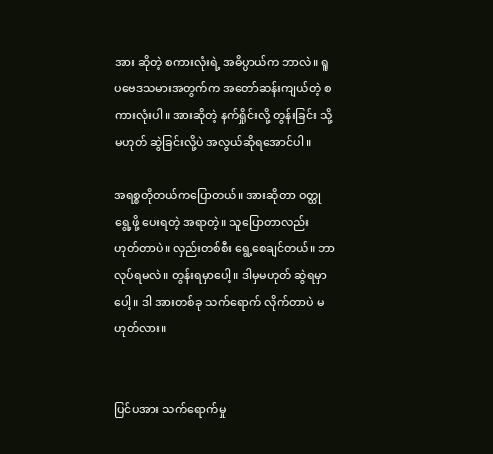အား ဆိုတဲ့ စကားလုံးရဲ့ အဓိပ္ပာယ်က ဘာလဲ။ ရူပဗေဒသမားအတွက်က အတော်ဆန်းကျယ်တဲ့ စကားလုံးပါ။ အားဆိုတဲ့ နက်ရှိုင်းလို့ တွန်းခြင်း သို့မဟုတ် ဆွဲခြင်းလို့ပဲ အလွယ်ဆိုရအောင်ပါ။

အရစ္စတိုတယ်ကပြောတယ်။ အားဆိုတာ ဝတ္ထုရွေ့ဖို့ ပေးရတဲ့ အရာတဲ့။ သူပြောတာလည်း ဟုတ်တာပဲ။ လှည်းတစ်စီး ရွေ့စေချင်တယ်။ ဘာလုပ်ရမလဲ။ တွန်းရမှာပေါ့။ ဒါမှမဟုတ် ဆွဲရမှာပေါ့။ ဒါ အားတစ်ခု သက်ရောက် လိုက်တာပဲ မဟုတ်လား။


ပြင်ပအား သက်ရောက်မှု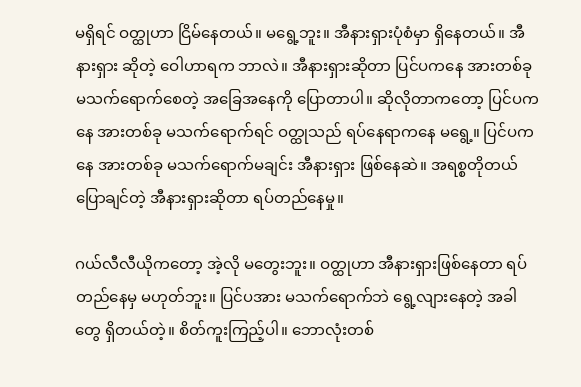မရှိရင် ဝတ္ထုဟာ ငြိမ်နေတယ်။ မရွေ့ဘူး။ အီနားရှားပုံစံမှာ ရှိနေတယ်။ အီနားရှား ဆိုတဲ့ ဝေါဟာရက ဘာလဲ။ အီနားရှားဆိုတာ ပြင်ပကနေ အားတစ်ခု မသက်ရောက်စေတဲ့ အခြေအနေကို ပြောတာပါ။ ဆိုလိုတာကတော့ ပြင်ပကနေ အားတစ်ခု မသက်ရောက်ရင် ဝတ္ထုသည် ရပ်နေရာကနေ မရွေ့။ ပြင်ပကနေ အားတစ်ခု မသက်ရောက်မချင်း အီနားရှား ဖြစ်နေဆဲ။ အရစ္စတိုတယ် ပြောချင်တဲ့ အီနားရှားဆိုတာ ရပ်တည်နေမှု။

ဂယ်လီလီယိုကတော့ အဲ့လို မတွေးဘူး။ ဝတ္ထုဟာ အီနားရှားဖြစ်နေတာ ရပ်တည်နေမှ မဟုတ်ဘူး။ ပြင်ပအား မသက်ရောက်ဘဲ ရွေ့လျားနေတဲ့ အခါတွေ ရှိတယ်တဲ့။ စိတ်ကူးကြည့်ပါ။ ဘောလုံးတစ်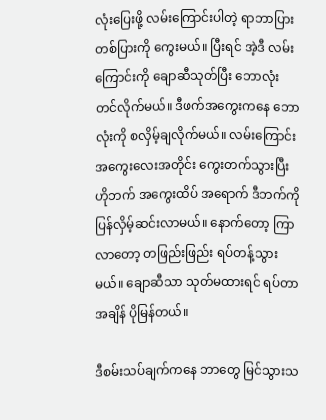လုံးပြေးဖို့ လမ်းကြောင်းပါတဲ့ ရာဘာပြားတစ်ပြားကို ကွေးမယ်။ ပြီးရင် အဲ့ဒီ လမ်းကြောင်းကို ချောဆီသုတ်ပြီး ဘောလုံး တင်လိုက်မယ်။ ဒီဖက်အကွေးကနေ ဘောလုံးကို စလှိမ့်ချလိုက်မယ်။ လမ်းကြောင်း အကွေးလေးအတိုင်း ကွေးတက်သွားပြီး ဟိုဘက် အကွေးထိပ် အရောက် ဒီဘက်ကို ပြန်လှိမ့်ဆင်းလာမယ်။ နောက်တော့ ကြာလာတော့ တဖြည်းဖြည်း ရပ်တန့်သွားမယ်။ ချောဆီသာ သုတ်မထားရင် ရပ်တာ အချိန် ပိုမြန်တယ်။

ဒီစမ်းသပ်ချက်ကနေ ဘာတွေ မြင်သွားသ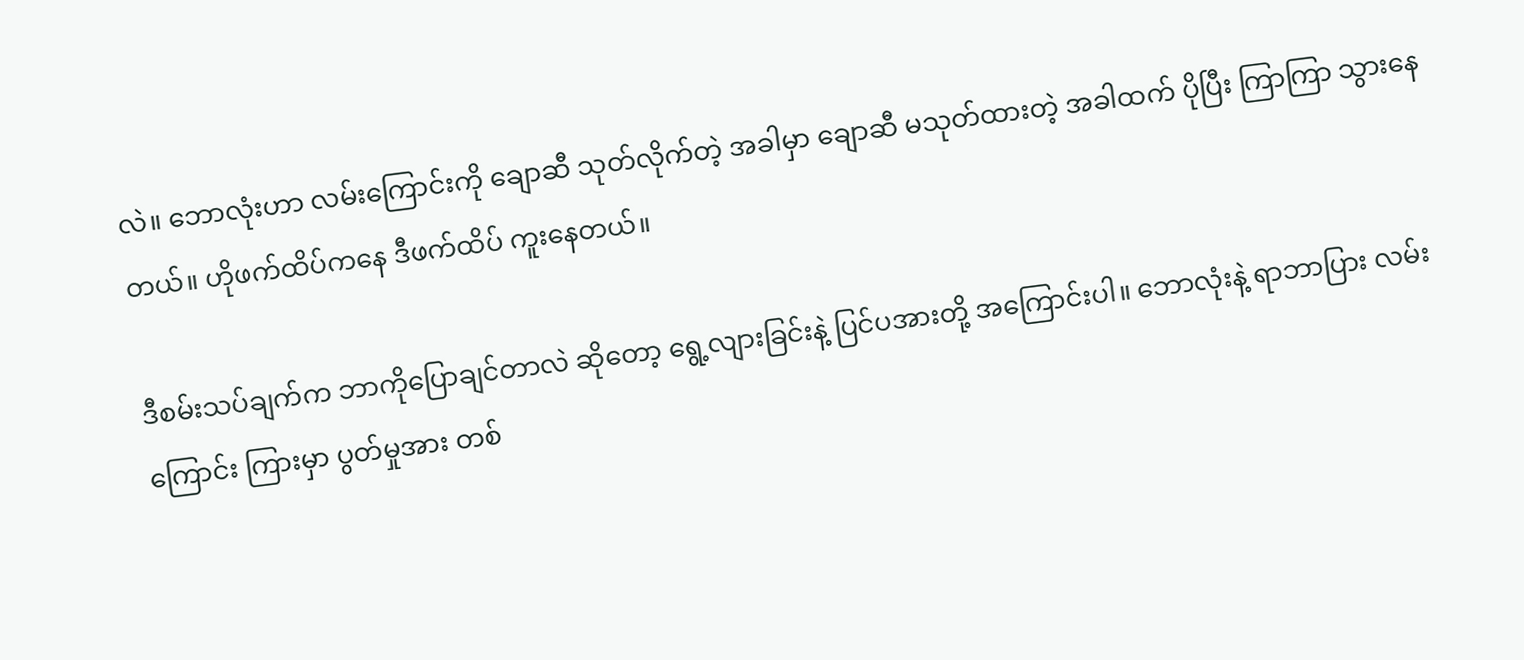လဲ။ ဘောလုံးဟာ လမ်းကြောင်းကို ချောဆီ သုတ်လိုက်တဲ့ အခါမှာ ချောဆီ မသုတ်ထားတဲ့ အခါထက် ပိုပြီး ကြာကြာ သွားနေတယ်။ ဟိုဖက်ထိပ်ကနေ ဒီဖက်ထိပ် ကူးနေတယ်။

ဒီစမ်းသပ်ချက်က ဘာကိုပြောချင်တာလဲ ဆိုတော့ ရွေ့လျားခြင်းနဲ့ ပြင်ပအားတို့ အကြောင်းပါ။ ဘောလုံးနဲ့ ရာဘာပြား လမ်းကြောင်း ကြားမှာ ပွတ်မှုအား တစ်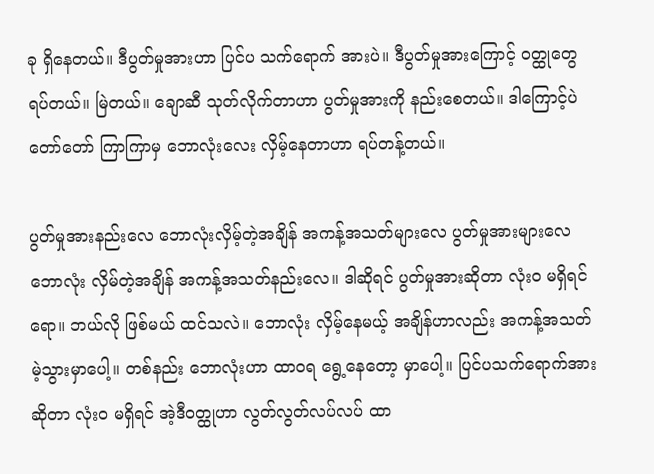ခု ရှိနေတယ်။ ဒီပွတ်မှုအားဟာ ပြင်ပ သက်ရောက် အားပဲ။ ဒီပွတ်မှုအားကြောင့် ဝတ္ထုတွေ ရပ်တယ်။ မြဲတယ်။ ချောဆီ သုတ်လိုက်တာဟာ ပွတ်မှုအားကို နည်းစေတယ်။ ဒါကြောင့်ပဲ တော်တော် ကြာကြာမှ ဘောလုံးလေး လှိမ့်နေတာဟာ ရပ်တန့်တယ်။

ပွတ်မှုအားနည်းလေ ဘောလုံးလှိမ့်တဲ့အချိန် အကန့်အသတ်များလေ ပွတ်မှုအားများလေ ဘောလုံး လှိမ်တဲ့အချိန် အကန့်အသတ်နည်းလေ။ ဒါဆိုရင် ပွတ်မှုအားဆိုတာ လုံးဝ မရှိရင်ရော။ ဘယ်လို ဖြစ်မယ် ထင်သလဲ။ ဘောလုံး လှိမ့်နေမယ့် အချိန်ဟာလည်း အကန့်အသတ်မဲ့သွားမှာပေါ့။ တစ်နည်း ဘောလုံးဟာ ထာဝရ ရွေ့နေတော့ မှာပေါ့။ ပြင်ပသက်ရောက်အား ဆိုတာ လုံးဝ မရှိရင် အဲ့ဒီဝတ္ထုဟာ လွတ်လွတ်လပ်လပ် ထာ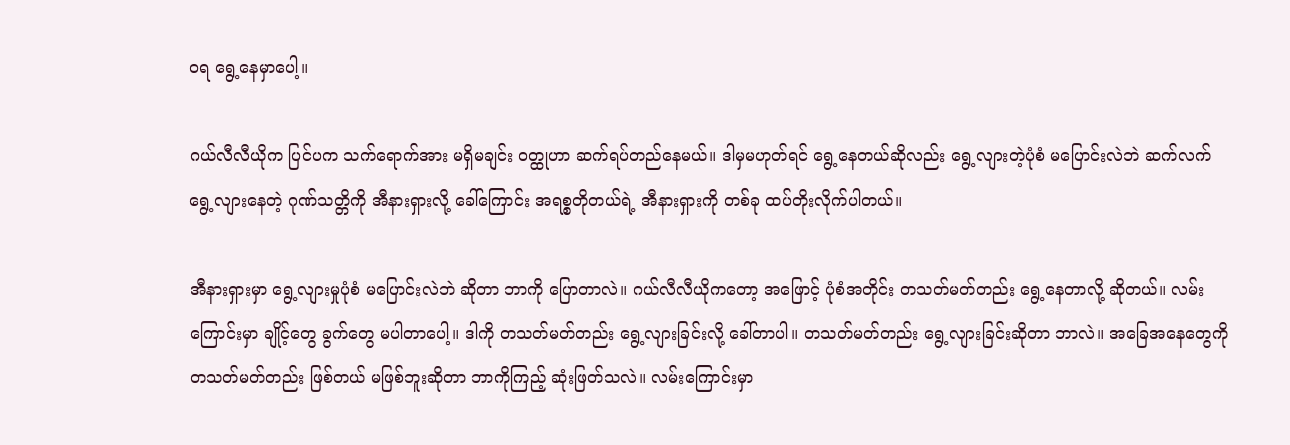ဝရ ရွေ့နေမှာပေါ့။

ဂယ်လီလီယိုက ပြင်ပက သက်ရောက်အား မရှိမချင်း ဝတ္ထုဟာ ဆက်ရပ်တည်နေမယ်။ ဒါမှမဟုတ်ရင် ရွေ့နေတယ်ဆိုလည်း ရွေ့လျားတဲ့ပုံစံ မပြောင်းလဲဘဲ ဆက်လက် ရွေ့လျားနေတဲ့ ဂုဏ်သတ္တိကို အီနားရှားလို့ ခေါ်ကြောင်း အရစ္စတိုတယ်ရဲ့ အီနားရှားကို တစ်ခု ထပ်တိုးလိုက်ပါတယ်။

အီနားရှားမှာ ရွေ့လျားမှုပုံစံ မပြောင်းလဲဘဲ ဆိုတာ ဘာကို ပြောတာလဲ။ ဂယ်လီလီယိုကတော့ အဖြောင့် ပုံစံအတိုင်း တသတ်မတ်တည်း ရွေ့နေတာလို့ ဆိုတယ်။ လမ်းကြောင်းမှာ ချိုင့်တွေ ခွက်တွေ မပါတာပေါ့။ ဒါကို တသတ်မတ်တည်း ရွေ့လျားခြင်းလို့ ခေါ်တာပါ။ တသတ်မတ်တည်း ရွေ့လျားခြင်းဆိုတာ ဘာလဲ။ အခြေအနေတွေကို တသတ်မတ်တည်း ဖြစ်တယ် မဖြစ်ဘူးဆိုတာ ဘာကိုကြည့် ဆုံးဖြတ်သလဲ။ လမ်းကြောင်းမှာ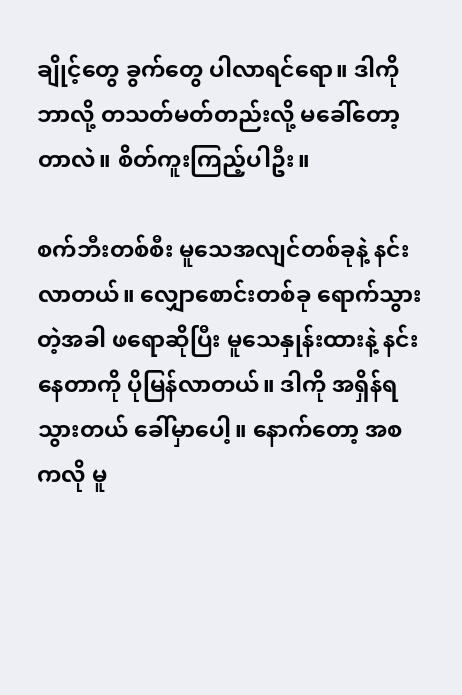ချိုင့်တွေ ခွက်တွေ ပါလာရင်ရော။ ဒါကို ဘာလို့ တသတ်မတ်တည်းလို့ မခေါ်တော့တာလဲ။ စိတ်ကူးကြည့်ပါဦး။

စက်ဘီးတစ်စီး မူသေအလျင်တစ်ခုနဲ့ နင်းလာတယ်။ လျှောစောင်းတစ်ခု ရောက်သွားတဲ့အခါ ဖရောဆိုပြီး မူသေနှုန်းထားနဲ့ နင်းနေတာကို ပိုမြန်လာတယ်။ ဒါကို အရှိန်ရသွားတယ် ခေါ်မှာပေါ့။ နောက်တော့ အစကလို မူ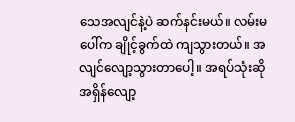သေအလျင်နဲ့ပဲ ဆက်နင်းမယ်။ လမ်းမပေါ်က ချိုင့်ခွက်ထဲ ကျသွားတယ်။ အလျင်လျော့သွားတာပေါ့။ အရပ်သုံးဆို အရှိန်လျော့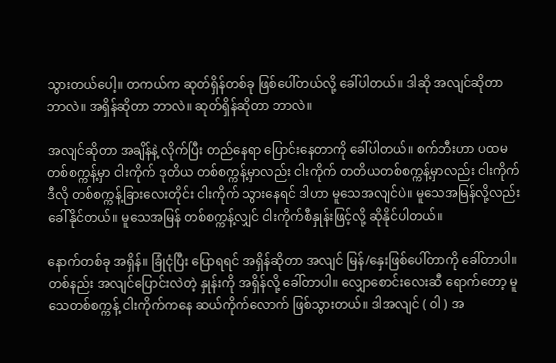သွားတယ်ပေါ့။ တကယ်က ဆုတ်ရှိန်တစ်ခု ဖြစ်ပေါ်တယ်လို့ ခေါ်ပါတယ်။ ဒါဆို အလျင်ဆိုတာ ဘာလဲ။ အရှိန်ဆိုတာ ဘာလဲ။ ဆုတ်ရှိန်ဆိုတာ ဘာလဲ။

အလျင်ဆိုတာ အချိန်နဲ့ လိုက်ပြီး တည်နေရာ ပြောင်းနေတာကို ခေါ်ပါတယ်။ စက်ဘီးဟာ ပထမ တစ်စက္ကန့်မှာ ငါးကိုက် ဒုတိယ တစ်စက္ကန့်မှာလည်း ငါးကိုက် တတိယတစ်စက္ကန့်မှာလည်း ငါးကိုက် ဒီလို တစ်စက္ကန့်ခြားလေးတိုင်း ငါးကိုက် သွားနေရင် ဒါဟာ မူသေအလျင်ပဲ။ မူသေအမြန်လို့လည်း ခေါ်နိုင်တယ်။ မူသေအမြန် တစ်စက္ကန့်လျှင် ငါးကိုက်စီနှုန်းဖြင့်လို့ ဆိုနိုင်ပါတယ်။

နောက်တစ်ခု အရှိန်။ ခြုံငုံပြီး ပြောရရင် အရှိန်ဆိုတာ အလျင် မြန်/နှေးဖြစ်ပေါ်တာကို ခေါ်တာပါ။ တစ်နည်း အလျင်ပြောင်းလဲတဲ့ နှုန်းကို အရှိန်လို့ ခေါ်တာပါ။ လျှောစောင်းလေးဆီ ရောက်တော့ မူသေတစ်စက္ကန့် ငါးကိုက်ကနေ ဆယ်ကိုက်လောက် ဖြစ်သွားတယ်။ ဒါအလျင် ( ဝါ ) အ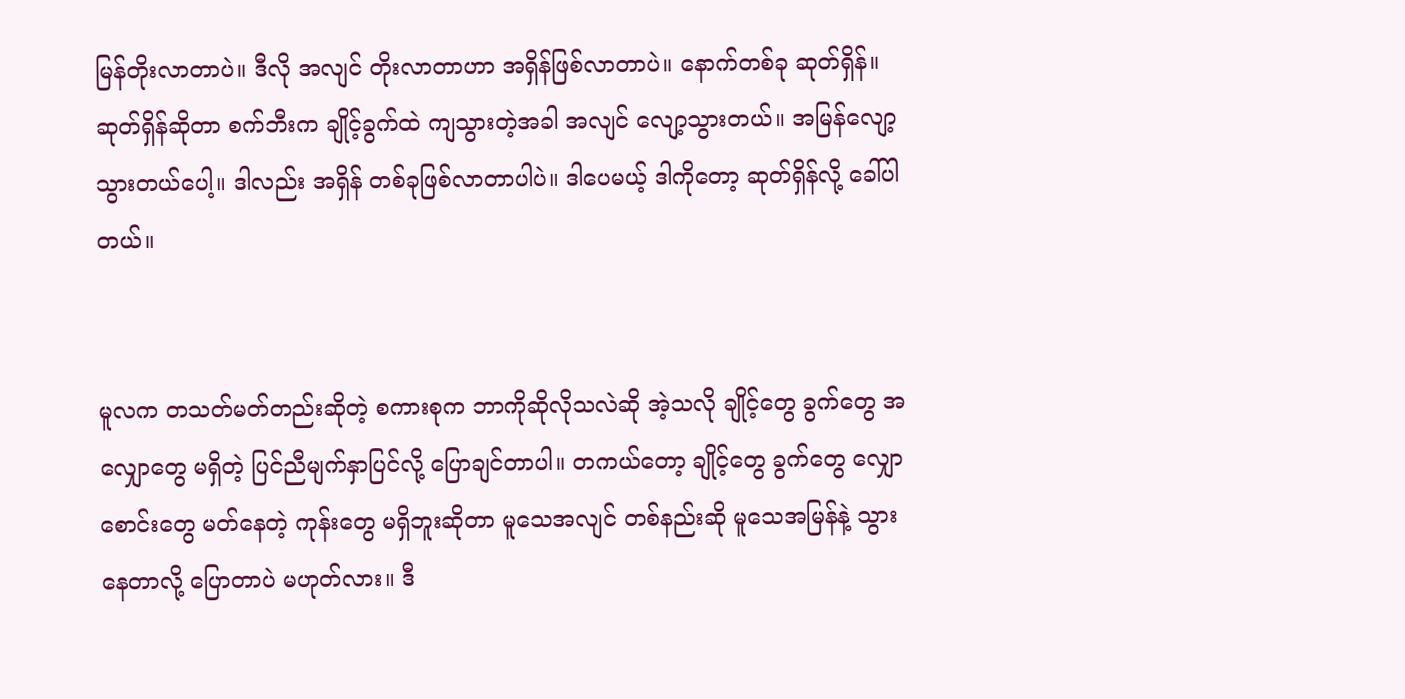မြန်တိုးလာတာပဲ။ ဒီလို အလျင် တိုးလာတာဟာ အရှိန်ဖြစ်လာတာပဲ။ နောက်တစ်ခု ဆုတ်ရှိန်။ ဆုတ်ရှိန်ဆိုတာ စက်ဘီးက ချိုင့်ခွက်ထဲ ကျသွားတဲ့အခါ အလျင် လျော့သွားတယ်။ အမြန်လျော့ သွားတယ်ပေါ့။ ဒါလည်း အရှိန် တစ်ခုဖြစ်လာတာပါပဲ။ ဒါပေမယ့် ဒါကိုတော့ ဆုတ်ရှိန်လို့ ခေါ်ပါတယ်။


မူလက တသတ်မတ်တည်းဆိုတဲ့ စကားစုက ဘာကိုဆိုလိုသလဲဆို အဲ့သလို ချိုင့်တွေ ခွက်တွေ အလျှောတွေ မရှိတဲ့ ပြင်ညီမျက်နှာပြင်လို့ ပြောချင်တာပါ။ တကယ်တော့ ချိုင့်တွေ ခွက်တွေ လျှောစောင်းတွေ မတ်နေတဲ့ ကုန်းတွေ မရှိဘူးဆိုတာ မူသေအလျင် တစ်နည်းဆို မူသေအမြန်နဲ့ သွားနေတာလို့ ပြောတာပဲ မဟုတ်လား။ ဒီ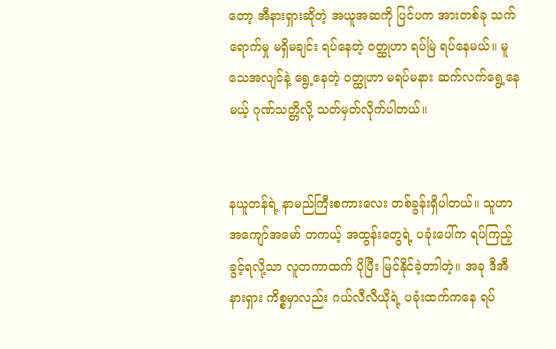တော့ အီနားရှားဆိုတဲ့ အယူအဆကို ပြင်ပက အားတစ်ခု သက်ရောက်မှု မရှိမချင်း ရပ်နေတဲ့ ဝတ္ထုဟာ ရပ်မြဲ ရပ်နေမယ်။ မူသေအလျင်နဲ့ ရွေ့နေတဲ့ ဝတ္ထုဟာ မရပ်မနား ဆက်လက်ရွေ့နေမယ့် ဂုဏ်သတ္တိလို့ သတ်မှတ်လိုက်ပါတယ်။


နယူတန်ရဲ့ နာမည်ကြီးစကားလေး တစ်ခွန်းရှိပါတယ်။ သူဟာ အကျော်အမော် တကယ့် အထွန်းတွေရဲ့ ပခုံးပေါ်က ရပ်ကြည့်ခွင့်ရလို့သာ လူတကာထက် ပိုပြီး မြင်နိုင်ခဲ့တာါတဲ့။ အခု ဒီအီနားရှား ကိစ္စမှာလည်း ဂယ်လီလီယိုရဲ့ ပခုံးထက်ကနေ ရပ်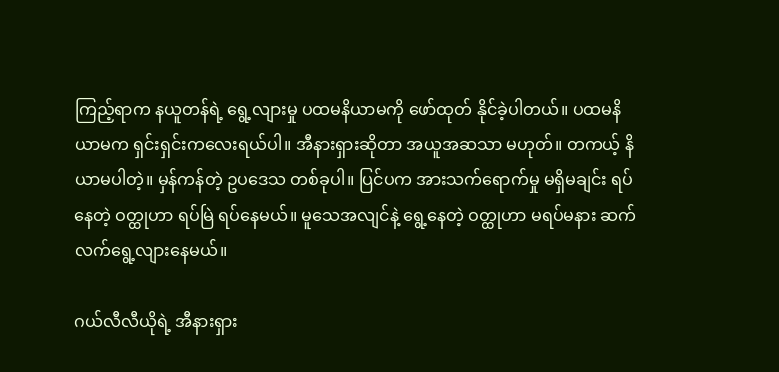ကြည့်ရာက နယူတန်ရဲ့ ရွေ့လျားမှု ပထမနိယာမကို ဖော်ထုတ် နိုင်ခဲ့ပါတယ်။ ပထမနိယာမက ရှင်းရှင်းကလေးရယ်ပါ။ အီနားရှားဆိုတာ အယူအဆသာ မဟုတ်။ တကယ့် နိယာမပါတဲ့။ မှန်ကန်တဲ့ ဥပဒေသ တစ်ခုပါ။ ပြင်ပက အားသက်ရောက်မှု မရှိမချင်း ရပ်နေတဲ့ ဝတ္ထုဟာ ရပ်မြဲ ရပ်နေမယ်။ မူသေအလျင်နဲ့ ရွေ့နေတဲ့ ဝတ္ထုဟာ မရပ်မနား ဆက်လက်ရွေ့လျားနေမယ်။

ဂယ်လီလီယိုရဲ့ အီနားရှား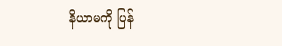နိယာမကို ပြန်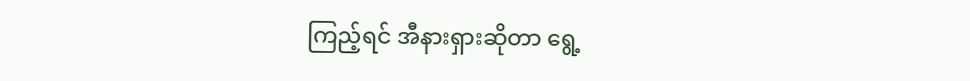ကြည့်ရင် အီနားရှားဆိုတာ ရွေ့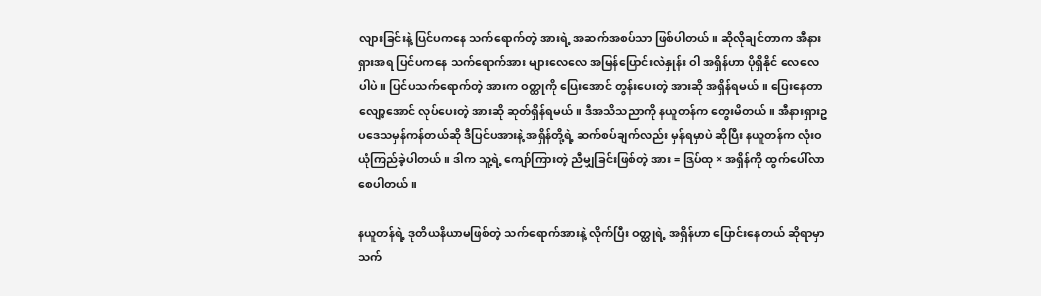လျားခြင်းနဲ့ ပြင်ပကနေ သက်ရောက်တဲ့ အားရဲ့ အဆက်အစပ်သာ ဖြစ်ပါတယ်။ ဆိုလိုချင်တာက အီနားရှားအရ ပြင်ပကနေ သက်ရောက်အား များလေလေ အမြန်ပြောင်းလဲနှုန်း ဝါ အရှိန်ဟာ ပိုရှိနိုင် လေလေပါပဲ။ ပြင်ပသက်ရောက်တဲ့ အားက ဝတ္ထုကို ပြေးအောင် တွန်းပေးတဲ့ အားဆို အရှိန်ရမယ်။ ပြေးနေတာ လျော့အောင် လုပ်ပေးတဲ့ အားဆို ဆုတ်ရှိန်ရမယ်။ ဒီအသိသညာကို နယူတန်က တွေးမိတယ်။ အီနားရှားဥပဒေသမှန်ကန်တယ်ဆို ဒီပြင်ပအားနဲ့ အရှိန်တို့ရဲ့ ဆက်စပ်ချက်လည်း မှန်ရမှာပဲ ဆိုပြီး နယူတန်က လုံးဝ ယုံကြည်ခဲ့ပါတယ်။ ဒါက သူ့ရဲ့ ကျော်ကြားတဲ့ ညီမျှခြင်းဖြစ်တဲ့ အား = ဒြပ်ထု × အရှိန်ကို ထွက်ပေါ်လာစေပါတယ်။

နယူတန်ရဲ့ ဒုတိယနိယာမဖြစ်တဲ့ သက်ရောက်အားနဲ့ လိုက်ပြီး ဝတ္ထုရဲ့ အရှိန်ဟာ ပြောင်းနေတယ် ဆိုရာမှာ သက်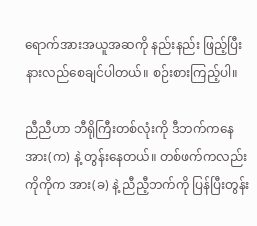ရောက်အားအယူအဆကို နည်းနည်း ဖြည့်ပြီး နားလည်စေချင်ပါတယ်။ စဉ်းစားကြည့်ပါ။

ညီညီဟာ ဘီရိုကြီးတစ်လုံးကို ဒီဘက်ကနေ အား(က) နဲ့ တွန်းနေတယ်။ တစ်ဖက်ကလည်း ကိုကိုက အား(ခ) နဲ့ ညီညီ့ဘက်ကို ပြန်ပြီးတွန်း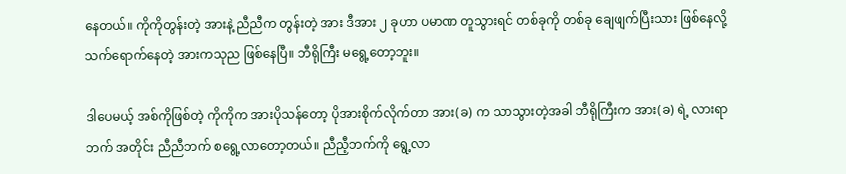နေတယ်။ ကိုကိုတွန်းတဲ့ အားနဲ့ ညီညီက တွန်းတဲ့ အား ဒီအား ၂ ခုဟာ ပမာဏ တူသွားရင် တစ်ခုကို တစ်ခု ချေဖျက်ပြီးသား ဖြစ်နေလို့ သက်ရောက်နေတဲ့ အားကသုည ဖြစ်နေပြီ။ ဘီရိုကြီး မရွေ့တော့ဘူး။

ဒါပေမယ့် အစ်ကိုဖြစ်တဲ့ ကိုကိုက အားပိုသန်တော့ ပိုအားစိုက်လိုက်တာ အား(ခ) က သာသွားတဲ့အခါ ဘီရိုကြီးက အား(ခ) ရဲ့ လားရာဘက် အတိုင်း ညီညီဘက် စရွေ့လာတော့တယ်။ ညီညီ့ဘက်ကို ရွေ့လာ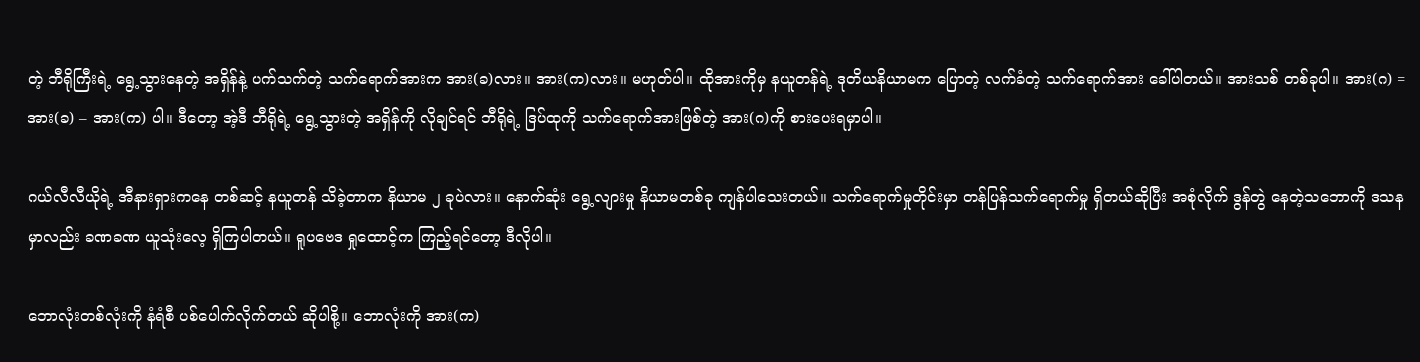တဲ့ ဘီရိုကြီးရဲ့ ရွေ့သွားနေတဲ့ အရှိန်နဲ့ ပက်သက်တဲ့ သက်ရောက်အားက အား(ခ)လား။ အား(က)လား။ မဟုတ်ပါ။ ထိုအားကိုမှ နယူတန်ရဲ့ ဒုတိယနိယာမက ပြောတဲ့ လက်ခံတဲ့ သက်ရောက်အား ခေါ်ပါတယ်။ အားသစ် တစ်ခုပါ။ အား(ဂ) = အား(ခ) – အား(က) ပါ။ ဒီတော့ အဲ့ဒီ ဘီရိုရဲ့ ရွေ့သွားတဲ့ အရှိန်ကို လိုချင်ရင် ဘီရိုရဲ့ ဒြပ်ထုကို သက်ရောက်အားဖြစ်တဲ့ အား(ဂ)ကို စားပေးရမှာပါ။

ဂယ်လီလီယိုရဲ့ အီနားရှားကနေ တစ်ဆင့် နယူတန် သိခဲ့တာက နိယာမ ၂ ခုပဲလား။ နောက်ဆုံး ရွေ့လျားမှု နိယာမတစ်ခု ကျန်ပါသေးတယ်။ သက်ရောက်မှုတိုင်းမှာ တန်ပြန်သက်ရောက်မှု ရှိတယ်ဆိုပြီး အစုံလိုက် ဒွန်တွဲ နေတဲ့သဘောကို ဒသနမှာလည်း ခဏခဏ ယူသုံးလေ့ ရှိကြပါတယ်။ ရူပဗေဒ ရှုထောင့်က ကြည့်ရင်တော့ ဒီလိုပါ။

ဘောလုံးတစ်လုံးကို နံရံစီ ပစ်ပေါက်လိုက်တယ် ဆိုပါစို့။ ဘောလုံးကို အား(က)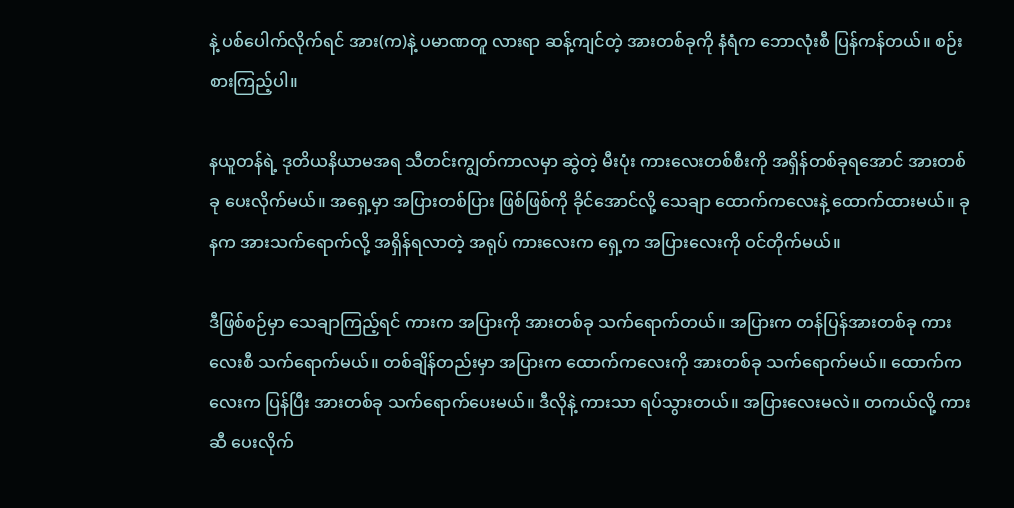နဲ့ ပစ်ပေါက်လိုက်ရင် အား(က)နဲ့ ပမာဏတူ လားရာ ဆန့်ကျင်တဲ့ အားတစ်ခုကို နံရံက ဘောလုံးစီ ပြန်ကန်တယ်။ စဉ်းစားကြည့်ပါ။

နယူတန်ရဲ့ ဒုတိယနိယာမအရ သီတင်းကျွတ်ကာလမှာ ဆွဲတဲ့ မီးပုံး ကားလေးတစ်စီးကို အရှိန်တစ်ခုရအောင် အားတစ်ခု ပေးလိုက်မယ်။ အရှေ့မှာ အပြားတစ်ပြား ဖြစ်ဖြစ်ကို ခိုင်အောင်လို့ သေချာ ထောက်ကလေးနဲ့ ထောက်ထားမယ်။ ခုနက အားသက်ရောက်လို့ အရှိန်ရလာတဲ့ အရုပ် ကားလေးက ရှေ့က အပြားလေးကို ဝင်တိုက်မယ်။

ဒီဖြစ်စဉ်မှာ သေချာကြည့်ရင် ကားက အပြားကို အားတစ်ခု သက်ရောက်တယ်။ အပြားက တန်ပြန်အားတစ်ခု ကားလေးစီ သက်ရောက်မယ်။ တစ်ချိန်တည်းမှာ အပြားက ထောက်ကလေးကို အားတစ်ခု သက်ရောက်မယ်။ ထောက်ကလေးက ပြန်ပြီး အားတစ်ခု သက်ရောက်ပေးမယ်။ ဒီလိုနဲ့ ကားသာ ရပ်သွားတယ်။ အပြားလေးမလဲ။ တကယ်လို့ ကားဆီ ပေးလိုက်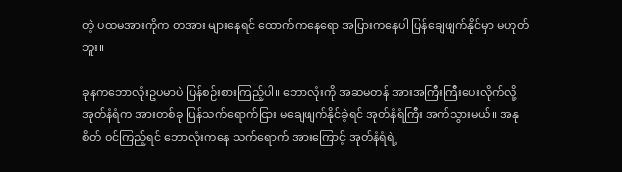တဲ့ ပထမအားကိုက တအား များနေရင် ထောက်ကနေရော အပြားကနေပါ ပြန်ချေဖျက်နိုင်မှာ မဟုတ်ဘူး။

ခုနကဘောလုံးဥပမာပဲ ပြန်စဉ်းစားကြည့်ပါ။ ဘောလုံးကို အဆမတန် အားအကြီးကြီးပေးလိုက်လို့ အုတ်နံရံက အားတစ်ခု ပြန်သက်ရောက်ငြား မချေဖျက်နိုင်ခဲ့ရင် အုတ်နံရံကြီး အက်သွားမယ်။ အနုစိတ် ဝင်ကြည့်ရင် ဘောလုံးကနေ သက်ရောက် အားကြောင့် အုတ်နံရံရဲ့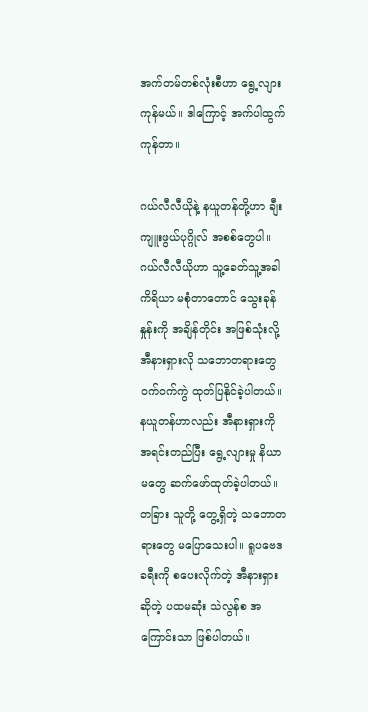အက်တမ်တစ်လုံးစီဟာ ရွေ့လျားကုန်မယ်။ ဒါကြောင့် အက်ပါထွက်ကုန်တာ။

ဂယ်လီလီယိုနဲ့ နယူတန်တို့ဟာ ချီးကျူးဖွယ်ပုဂ္ဂိုလ် အစစ်တွေပါ။ ဂယ်လီလီယိုဟာ သူ့ခေတ်သူ့အခါ ကိရိယာ မစုံတာတောင် သွေးခုန်နှုန်းကို အချိန်တိုင်း အဖြစ်သုံးလို့ အီနားရှားလို သဘောတရားတွေ ဝက်ဝက်ကွဲ ထုတ်ပြနိုင်ခဲ့ပါတယ်။ နယူတန်ဟာလည်း အီနားရှားကို အရင်းတည်ပြီး ရွေ့လျားမှု နိယာမတွေ ဆက်ဖော်ထုတ်ခဲ့ပါတယ်။ တခြား သူတို့ တွေ့ရှိတဲ့ သဘောတရားတွေ မပြောသေးပါ။ ရူပဗေဒခရီးကို စပေးလိုက်တဲ့ အီနားရှားဆိုတဲ့ ပထမဆုံး သဲလွန်စ အကြောင်းသာ ဖြစ်ပါတယ်။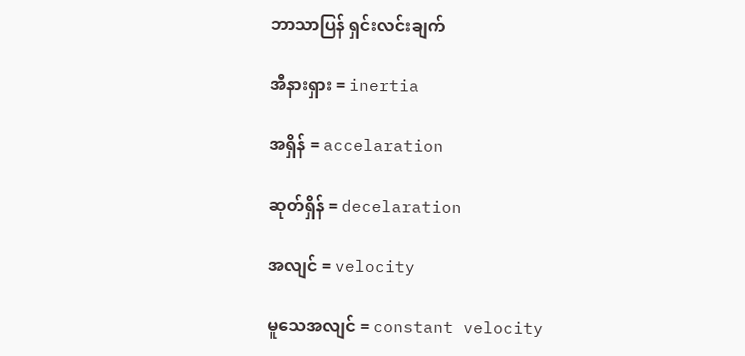ဘာသာပြန် ရှင်းလင်းချက်

အီနားရှား = inertia

အရှိန် = accelaration

ဆုတ်ရှိန် = decelaration

အလျင် = velocity

မူသေအလျင် = constant velocity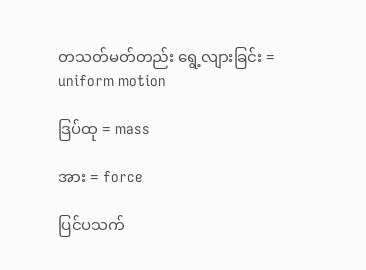တသတ်မတ်တည်း ရွေ့လျားခြင်း = uniform motion

ဒြပ်ထု = mass

အား = force

ပြင်ပသက်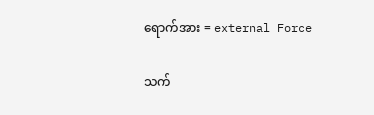ရောက်အား = external Force

သက်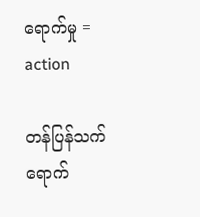ရောက်မှု = action

တန်ပြန်သက်ရောက်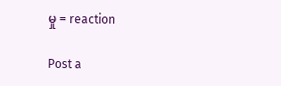မှု = reaction

Post a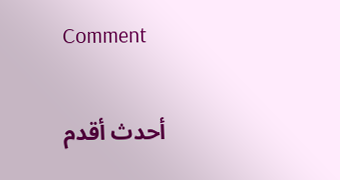Comment

أحدث أقدم